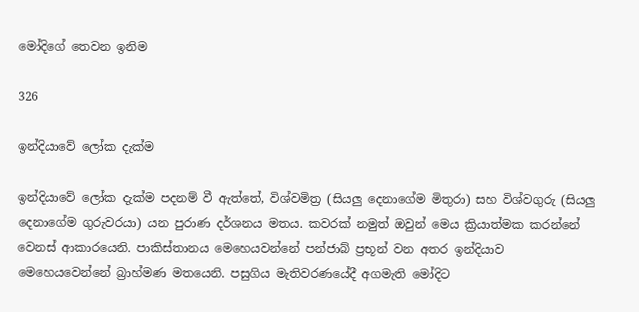මෝදිගේ තෙවන ඉනිම

326

ඉන්දියාවේ ලෝක දැක්ම

ඉන්දියාවේ ලෝක දැක්ම පදනම් වී ඇත්තේ, විශ්වමිත්‍ර (සියලු දෙනාගේම මිතුරා) සහ විශ්වගුරු (සියලු දෙනාගේම ගුරුවරයා) යන පුරාණ දර්ශනය මතය. කවරක් නමුත් ඔවුන් මෙය ක්‍රියාත්මක කරන්නේ වෙනස් ආකාරයෙනි. පාකිස්තානය මෙහෙයවන්නේ පන්ජාබ් ප්‍රභූන් වන අතර ඉන්දියාව මෙහෙයවෙන්නේ බ්‍රාහ්මණ මතයෙනි. පසුගිය මැතිවරණයේදී අගමැති මෝදිට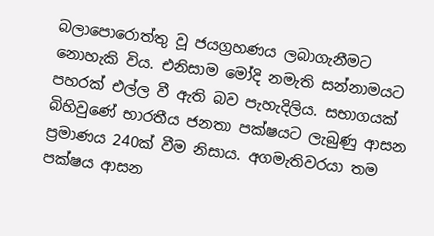බලාපොරොත්තු වූ ජයග්‍රහණය ලබාගැනීමට නොහැකි විය. එනිසාම මෝදි නමැති සන්නාමයට පහරක් එල්ල වී ඇති බව පැහැදිලිය. සභාගයක් බිහිවුණේ භාරතීය ජනතා පක්ෂයට ලැබුණු ආසන ප්‍රමාණය 240ක් වීම නිසාය. අගමැතිවරයා තම පක්ෂය ආසන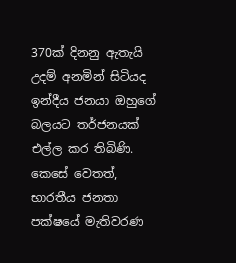370ක් දිනනු ඇතැයි උදම් අනමින් සිටියද ඉන්දීය ජනයා ඔහුගේ බලයට තර්ජනයක් එල්ල කර තිබිණි. කෙසේ වෙතත්, භාරතීය ජනතා පක්ෂයේ මැතිවරණ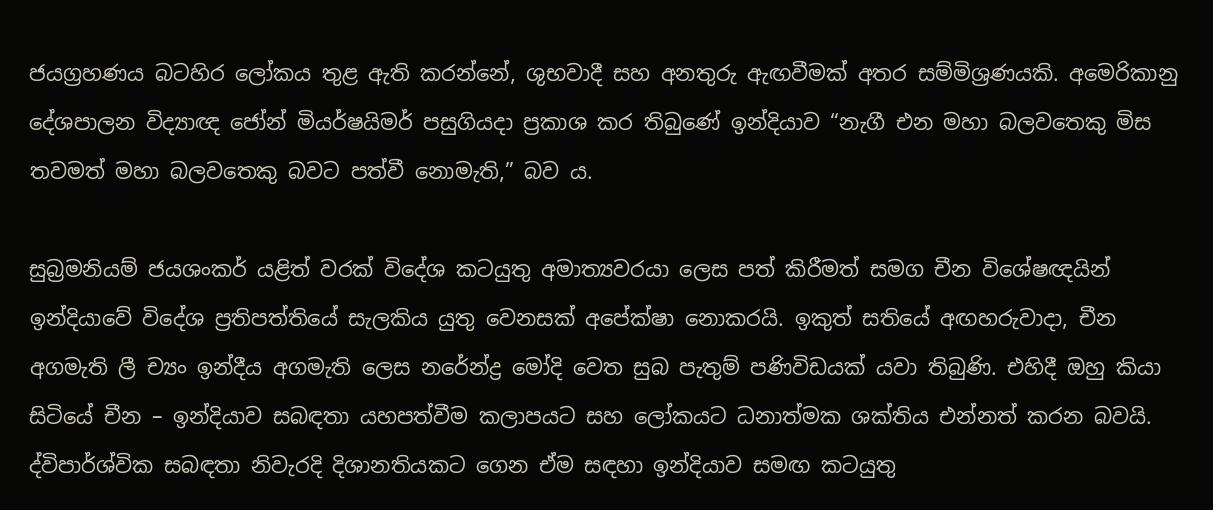ජයග්‍රහණය බටහිර ලෝකය තුළ ඇති කරන්නේ, ශුභවාදී සහ අනතුරු ඇඟවීමක් අතර සම්මිශ්‍රණයකි. අමෙරිකානු දේශපාලන විද්‍යාඥ ජෝන් මියර්ෂයිමර් පසුගියදා ප්‍රකාශ කර තිබුණේ ඉන්දියාව “නැගී එන මහා බලවතෙකු මිස තවමත් මහා බලවතෙකු බවට පත්වී නොමැති,” බව ය.

සුබ්‍රමනියම් ජයශංකර් යළිත් වරක් විදේශ කටයුතු අමාත්‍යවරයා ලෙස පත් කිරීමත් සමග චීන විශේෂඥයින් ඉන්දියාවේ විදේශ ප්‍රතිපත්තියේ සැලකිය යුතු වෙනසක් අපේක්ෂා නොකරයි. ඉකුත් සතියේ අඟහරුවාදා, චීන අගමැති ලී ච්‍යං ඉන්දීය අගමැති ලෙස නරේන්ද්‍ර මෝදි වෙත සුබ පැතුම් පණිවිඩයක් යවා තිබුණි. එහිදී ඔහු කියා සිටියේ චීන – ඉන්දියාව සබඳතා යහපත්වීම කලාපයට සහ ලෝකයට ධනාත්මක ශක්තිය එන්නත් කරන බවයි. ද්විපාර්ශ්වික සබඳතා නිවැරදි දිශානතියකට ගෙන ඒම සඳහා ඉන්දියාව සමඟ කටයුතු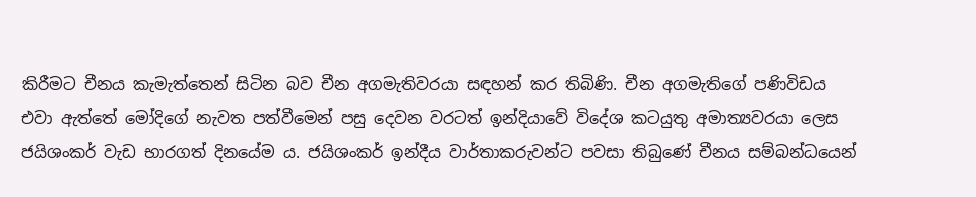කිරීමට චීනය කැමැත්තෙන් සිටින බව චීන අගමැතිවරයා සඳහන් කර තිබිණි. චීන අගමැතිගේ පණිවිඩය එවා ඇත්තේ මෝදිගේ නැවත පත්වීමෙන් පසු දෙවන වරටත් ඉන්දියාවේ විදේශ කටයුතු අමාත්‍යවරයා ලෙස ජයිශංකර් වැඩ භාරගත් දිනයේම ය. ජයිශංකර් ඉන්දීය වාර්තාකරුවන්ට පවසා තිබුණේ චීනය සම්බන්ධයෙන්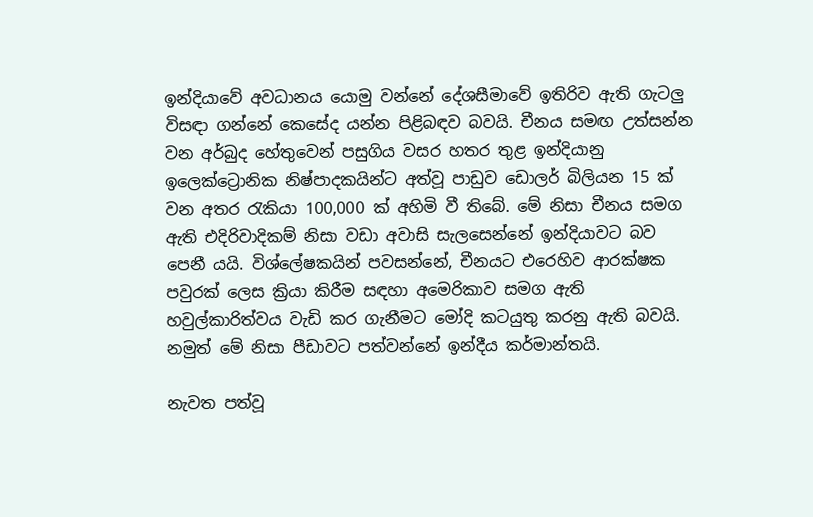ඉන්දියාවේ අවධානය යොමු වන්නේ දේශසීමාවේ ඉතිරිව ඇති ගැටලු විසඳා ගන්නේ කෙසේද යන්න පිළිබඳව බවයි. චීනය සමඟ උත්සන්න වන අර්බුද හේතුවෙන් පසුගිය වසර හතර තුළ ඉන්දියානු ඉලෙක්ට්‍රොනික නිෂ්පාදකයින්ට අත්වූ පාඩුව ඩොලර් බිලියන 15 ක් වන අතර රැකියා 100,000 ක් අහිමි වී තිබේ. මේ නිසා චීනය සමග ඇති එදිරිවාදිකම් නිසා වඩා අවාසි සැලසෙන්නේ ඉන්දියාවට බව පෙනී යයි. විශ්ලේෂකයින් පවසන්නේ, චීනයට එරෙහිව ආරක්ෂක පවුරක් ලෙස ක්‍රියා කිරීම සඳහා අමෙරිකාව සමග ඇති හවුල්කාරිත්වය වැඩි කර ගැනීමට මෝදි කටයුතු කරනු ඇති බවයි. නමුත් මේ නිසා පීඩාවට පත්වන්නේ ඉන්දීය කර්මාන්තයි.

නැවත පත්වූ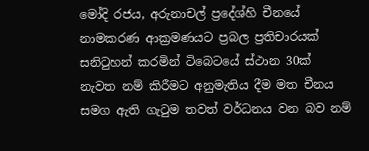මෝදි රජය, අරුනාචල් ප්‍රදේශ්හි චීනයේ නාමකරණ ආක්‍රමණයට ප්‍රබල ප්‍රතිචාරයක් සනිටුහන් කරමින් ටිබෙටයේ ස්ථාන 30ක් නැවත නම් කිරීමට අනුමැතිය දීම මත චීනය සමග ඇති ගැටුම තවත් වර්ධනය වන බව නම්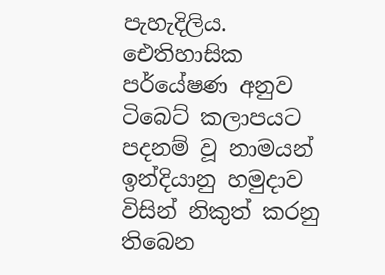පැහැදිලිය. ඓතිහාසික පර්යේෂණ අනුව ටිබෙට් කලාපයට පදනම් වූ නාමයන් ඉන්දියානු හමුදාව විසින් නිකුත් කරනු තිබෙන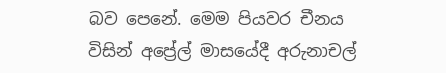බව පෙනේ. මෙම පියවර චීනය විසින් අප්‍රේල් මාසයේදී අරුනාචල්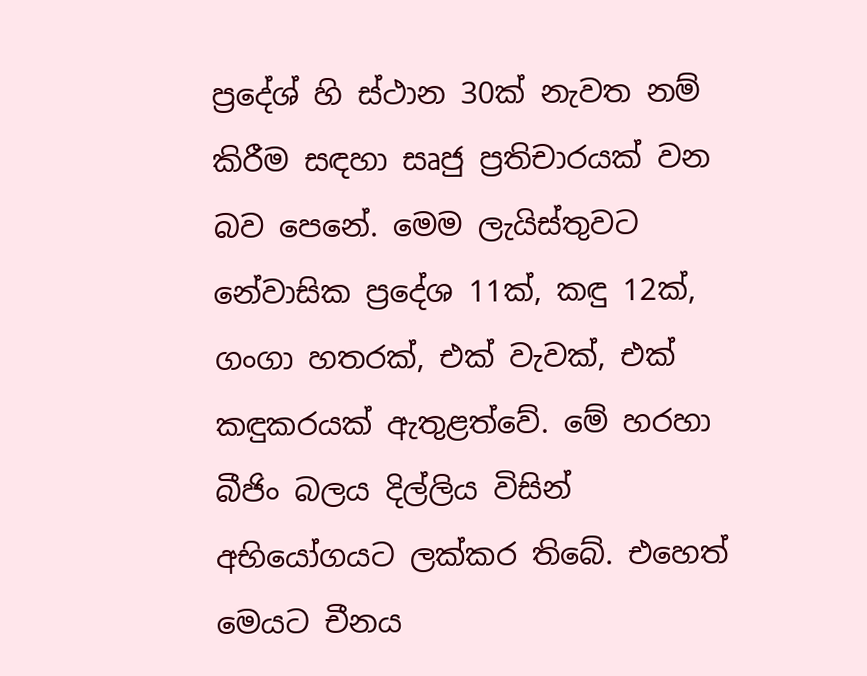ප්‍රදේශ් හි ස්ථාන 30ක් නැවත නම් කිරීම සඳහා සෘජු ප්‍රතිචාරයක් වන බව පෙනේ. මෙම ලැයිස්තුවට නේවාසික ප්‍රදේශ 11ක්, කඳු 12ක්, ගංගා හතරක්, එක් වැවක්, එක් කඳුකරයක් ඇතුළත්වේ. මේ හරහා බීජිං බලය දිල්ලිය විසින් අභියෝගයට ලක්කර තිබේ. එහෙත් මෙයට චීනය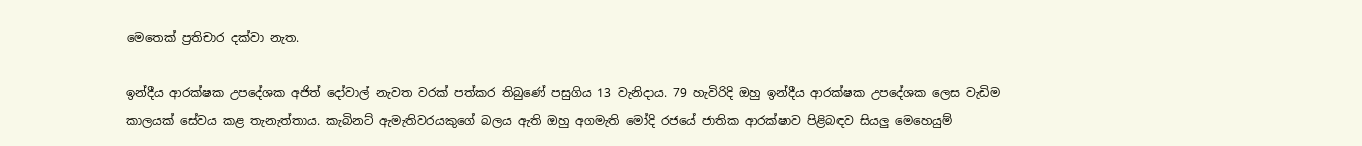මෙතෙක් ප්‍රතිචාර දක්වා නැත.

ඉන්දීය ආරක්ෂක උපදේශක අජිත් දෝවාල් නැවත වරක් පත්කර තිබුණේ පසුගිය 13 වැනිදාය. 79 හැවිරිදි ඔහු ඉන්දීය ආරක්ෂක උපදේශක ලෙස වැඩිම කාලයක් සේවය කළ තැනැත්තාය. කැබිනට් ඇමැතිවරයකුගේ බලය ඇති ඔහු අගමැති මෝදි රජයේ ජාතික ආරක්ෂාව පිළිබඳව සියලු මෙහෙයුම්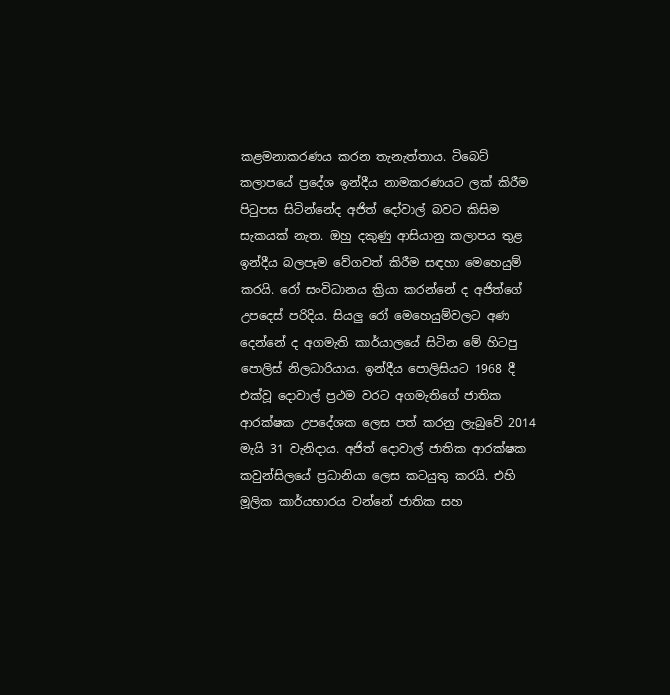කළමනාකරණය කරන තැනැත්තාය. ටිබෙට් කලාපයේ ප්‍රදේශ ඉන්දීය නාමකරණයට ලක් කිරීම පිටුපස සිටින්නේද අජිත් දෝවාල් බවට කිසිම සැකයක් නැත. ඔහු දකුණු ආසියානු කලාපය තුළ ඉන්දීය බලපෑම වේගවත් කිරීම සඳහා මෙහෙයුම් කරයි. රෝ සංවිධානය ක්‍රියා කරන්නේ ද අජිත්ගේ උපදෙස් පරිදිය. සියලු රෝ මෙහෙයුම්වලට අණ දෙන්නේ ද අගමැති කාර්යාලයේ සිටින මේ හිටපු පොලිස් නිලධාරියාය. ඉන්දීය පොලිසියට 1968 දී එක්වූ දොවාල් ප්‍රථම වරට අගමැතිගේ ජාතික ආරක්ෂක උපදේශක ලෙස පත් කරනු ලැබුවේ 2014 මැයි 31 වැනිදාය. අජිත් දොවාල් ජාතික ආරක්ෂක කවුන්සිලයේ ප්‍රධානියා ලෙස කටයුතු කරයි. එහි මූලික කාර්යභාරය වන්නේ ජාතික සහ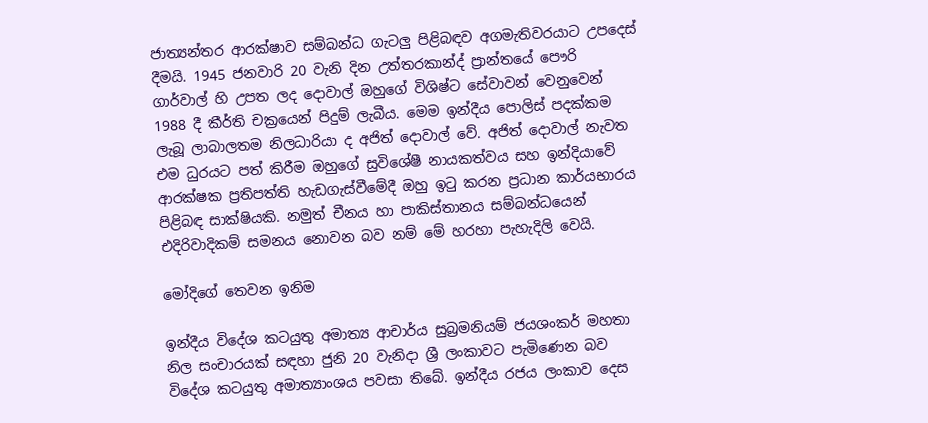ජාත්‍යන්තර ආරක්ෂාව සම්බන්ධ ගැටලු පිළිබඳව අගමැතිවරයාට උපදෙස් දීමයි. 1945 ජනවාරි 20 වැනි දින උත්තරකාන්ද් ප්‍රාන්තයේ පෞරි ගාර්වාල් හි උපත ලද දොවාල් ඔහුගේ විශිෂ්ට සේවාවන් වෙනුවෙන් 1988 දී කීර්ති චක්‍රයෙන් පිදුම් ලැබීය. මෙම ඉන්දීය පොලිස් පදක්කම ලැබූ ලාබාලතම නිලධාරියා ද අජිත් දොවාල් වේ. අජිත් දොවාල් නැවත එම ධුරයට පත් කිරීම ඔහුගේ සුවිශේෂී නායකත්වය සහ ඉන්දියාවේ ආරක්ෂක ප්‍රතිපත්ති හැඩගැස්වීමේදී ඔහු ඉටු කරන ප්‍රධාන කාර්යභාරය පිළිබඳ සාක්ෂියකි. නමුත් චීනය හා පාකිස්තානය සම්බන්ධයෙන් එදිරිවාදිකම් සමනය නොවන බව නම් මේ හරහා පැහැදිලි වෙයි.

මෝදිගේ තෙවන ඉනිම

ඉන්දීය විදේශ කටයුතු අමාත්‍ය ආචාර්ය සුබ්‍රමනියම් ජයශංකර් මහතා නිල සංචාරයක් සඳහා ජුනි 20 වැනිදා ශ්‍රී ලංකාවට පැමිණෙන බව විදේශ කටයුතු අමාත්‍යාංශය පවසා තිබේ. ඉන්දීය රජය ලංකාව දෙස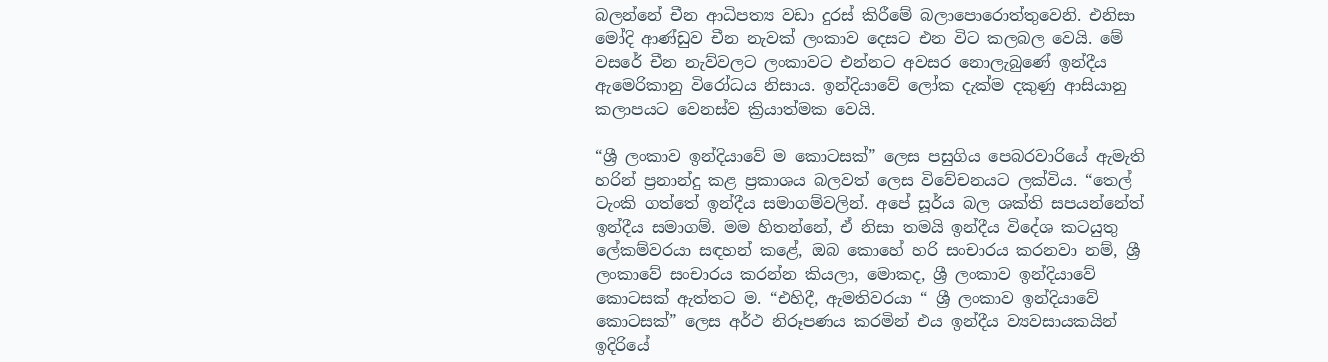බලන්නේ චීන ආධිපත්‍ය වඩා දුරස් කිරීමේ බලාපොරොත්තුවෙනි. එනිසා මෝදි ආණ්ඩුව චීන නැවක් ලංකාව දෙසට එන විට කලබල වෙයි. මේ වසරේ චීන නැව්වලට ලංකාවට එන්නට අවසර නොලැබුණේ ඉන්දීය ඇමෙරිකානු විරෝධය නිසාය. ඉන්දියාවේ ලෝක දැක්ම දකුණු ආසියානු කලාපයට වෙනස්ව ක්‍රියාත්මක වෙයි.

“ශ්‍රී ලංකාව ඉන්දියාවේ ම කොටසක්” ලෙස පසුගිය පෙබරවාරියේ ඇමැති හරින් ප්‍රනාන්දු කළ ප්‍රකාශය බලවත් ලෙස විවේචනයට ලක්විය. “තෙල් ටැංකි ගත්තේ ඉන්දීය සමාගම්වලින්. අපේ සූර්ය බල ශක්ති සපයන්නේත් ඉන්දීය සමාගම්. මම හිතන්නේ, ඒ නිසා තමයි ඉන්දීය විදේශ කටයුතු ලේකම්වරයා සඳහන් කළේ, ඔබ කොහේ හරි සංචාරය කරනවා නම්, ශ්‍රී ලංකාවේ සංචාරය කරන්න කියලා, මොකද, ශ්‍රී ලංකාව ඉන්දියාවේ කොටසක් ඇත්තට ම. “එහිදී, ඇමතිවරයා “ ශ්‍රී ලංකාව ඉන්දියාවේ කොටසක්” ලෙස අර්ථ නිරූපණය කරමින් එය ඉන්දීය ව්‍යවසායකයින් ඉදිරියේ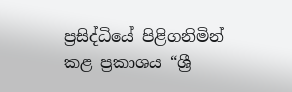ප්‍රසිද්ධියේ පිළිගනිමින් කළ ප්‍රකාශය “ශ්‍රී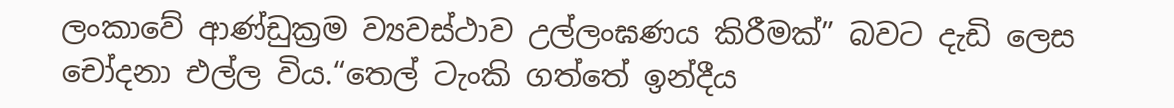ලංකාවේ ආණ්ඩුක්‍රම ව්‍යවස්ථාව උල්ලංඝණය කිරීමක්” බවට දැඩි ලෙස චෝදනා එල්ල විය.“තෙල් ටැංකි ගත්තේ ඉන්දීය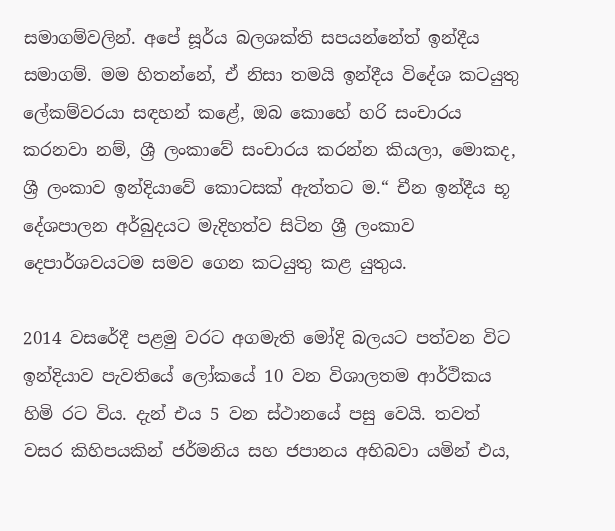සමාගම්වලින්. අපේ සූර්ය බලශක්ති සපයන්නේත් ඉන්දීය සමාගම්. මම හිතන්නේ, ඒ නිසා තමයි ඉන්දීය විදේශ කටයුතු ලේකම්වරයා සඳහන් කළේ, ඔබ කොහේ හරි සංචාරය කරනවා නම්, ශ්‍රී ලංකාවේ සංචාරය කරන්න කියලා, මොකද, ශ්‍රී ලංකාව ඉන්දියාවේ කොටසක් ඇත්තට ම.“ චීන ඉන්දීය භූ දේශපාලන අර්බුදයට මැදිහත්ව සිටින ශ්‍රී ලංකාව දෙපාර්ශවයටම සමව ගෙන කටයුතු කළ යුතුය.

2014 වසරේදී පළමු වරට අගමැති මෝදි බලයට පත්වන විට ඉන්දියාව පැවතියේ ලෝකයේ 10 වන විශාලතම ආර්ථිකය හිමි රට විය. දැන් එය 5 වන ස්ථානයේ පසු වෙයි. තවත් වසර කිහිපයකින් ජර්මනිය සහ ජපානය අභිබවා යමින් එය,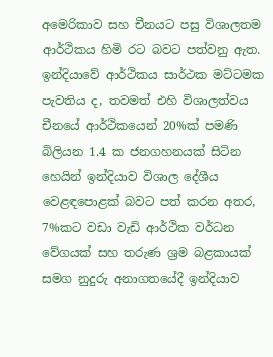අමෙරිකාව සහ චීනයට පසු විශාලතම ආර්ථිකය හිමි රට බවට පත්වනු ඇත. ඉන්දියාවේ ආර්ථිකය සාර්ථක මට්ටමක පැවතිය ද, තවමත් එහි විශාලත්වය චීනයේ ආර්ථිකයෙන් 20%ක් පමණි බිලියන 1.4 ක ජනගහනයක් සිටින හෙයින් ඉන්දියාව විශාල දේශීය වෙළඳපොළක් බවට පත් කරන අතර, 7%කට වඩා වැඩි ආර්ථික වර්ධන වේගයක් සහ තරුණ ශ්‍රම බළකායක් සමග නුදුරු අනාගතයේදී ඉන්දියාව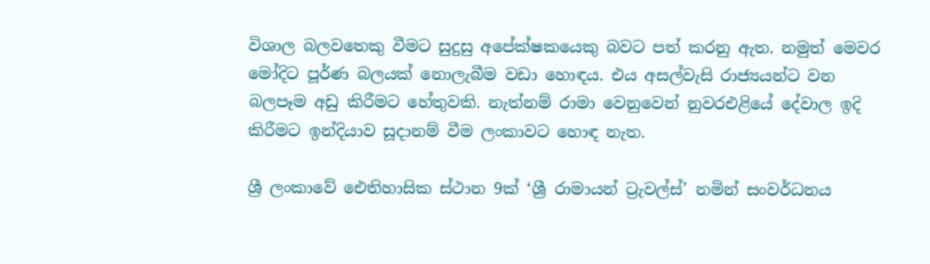විශාල බලවතෙකු වීමට සුදුසු අපේක්ෂකයෙකු බවට පත් කරනු ඇත. නමුත් මෙවර මෝදිට පූර්ණ බලයක් නොලැබීම වඩා හොඳය. එය අසල්වැසි රාජ්‍යයන්ට වන බලපෑම අඩු කිරීමට හේතුවකි. නැත්නම් රාමා වෙනුවෙන් නුවරඑළියේ දේවාල ඉදි කිරීමට ඉන්දියාව සූදානම් වීම ලංකාවට හොඳ නැත.

ශ්‍රී ලංකාවේ ඓතිහාසික ස්ථාන 9ක් ‘ශ්‍රී රාමායන් ට්‍රැවල්ස්’ නමින් සංවර්ධනය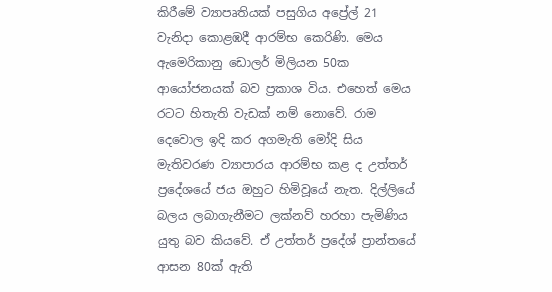කිරීමේ ව්‍යාපෘතියක් පසුගිය අප්‍රේල් 21 වැනිදා කොළඹදී ආරම්භ කෙරිණි. මෙය ඇමෙරිකානු ඩොලර් මිලියන 50ක ආයෝජනයක් බව ප්‍රකාශ විය. එහෙත් මෙය රටට හිතැති වැඩක් නම් නොවේ. රාම දෙවොල ඉදි කර අගමැති මෝදි සිය මැතිවරණ ව්‍යාපාරය ආරම්භ කළ ද උත්තර් ප්‍රදේශයේ ජය ඔහුට හිමිවූයේ නැත. දිල්ලියේ බලය ලබාගැනීමට ලක්නව් හරහා පැමිණිය යුතු බව කියවේ. ඒ උත්තර් ප්‍රදේශ් ප්‍රාන්තයේ ආසන 80ක් ඇති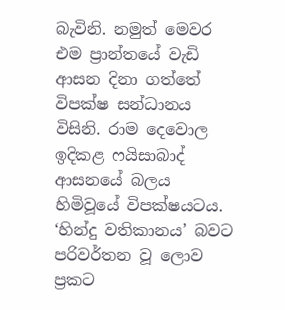බැවිනි. නමුත් මෙවර එම ප්‍රාන්තයේ වැඩි ආසන දිනා ගත්තේ විපක්ෂ සන්ධානය විසිනි. රාම දෙවොල ඉදිකළ ෆයිසාබාද් ආසනයේ බලය හිමිවූයේ විපක්ෂයටය. ‘හින්දු වතිකානය’ බවට පරිවර්තන වූ ලොව ප්‍රකට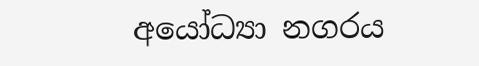අයෝධ්‍යා නගරය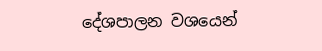දේශපාලන වශයෙන්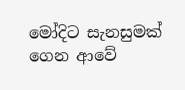මෝදිට සැනසුමක් ගෙන ආවේ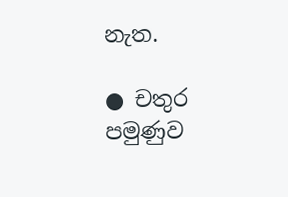නැත.

● චතුර පමුණුව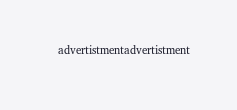advertistmentadvertistment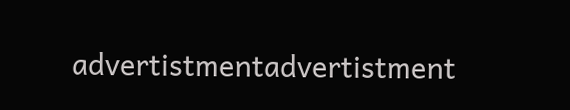advertistmentadvertistment